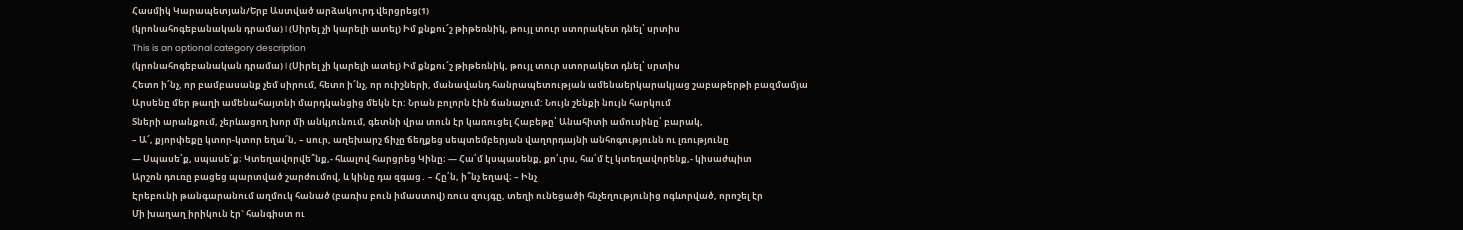Հասմիկ Կարապետյան/Երբ Աստված արձակուրդ վերցրեց(1)
(կրոնահոգեբանական դրամա) I (Սիրել չի կարելի ատել) Իմ քնքու՜շ թիթեռնիկ, թույլ տուր ստորակետ դնել՝ սրտիս
This is an optional category description
(կրոնահոգեբանական դրամա) I (Սիրել չի կարելի ատել) Իմ քնքու՜շ թիթեռնիկ, թույլ տուր ստորակետ դնել՝ սրտիս
Հետո ի՜նչ, որ բամբասանք չեմ սիրում, հետո ի՜նչ, որ ուիշների, մանավանդ հանրապետության ամենաերկարակյաց շաբաթերթի բազմամյա
Արսենը մեր թաղի ամենահայտնի մարդկանցից մեկն էր: Նրան բոլորն էին ճանաչում: Նույն շենքի նույն հարկում
Տների արանքում, չերևացող խոր մի անկյունում, գետնի վրա տուն էր կառուցել Հաբեթը՝ Անահիտի ամուսինը՝ բարակ,
– Ա՜, քյորփեքը կտոր-կտոր եղա՜ն, – սուր, աղեխարշ ճիչը ճեղքեց սեպտեմբերյան վաղորդայնի անհոգությունն ու լռությունը
— Սպասե՛ք, սպասե՛ք։ Կտեղավորվե՞նք,- հևալով հարցրեց Կինը։ — Հա՛մ կսպասենք, քո՛ւրս, հա՛մ էլ կտեղավորենք,- կիսաժպիտ
Արշոն դուռը բացեց պարտված շարժումով, և կինը դա զգաց․ – Հը՛ն, ի՞նչ եղավ։ – Ինչ
Էրեբունի թանգարանում աղմուկ հանած (բառիս բուն իմաստով) ռուս զույգը, տեղի ունեցածի հնչեղությունից ոգևորված, որոշել էր
Մի խաղաղ իրիկուն էր` հանգիստ ու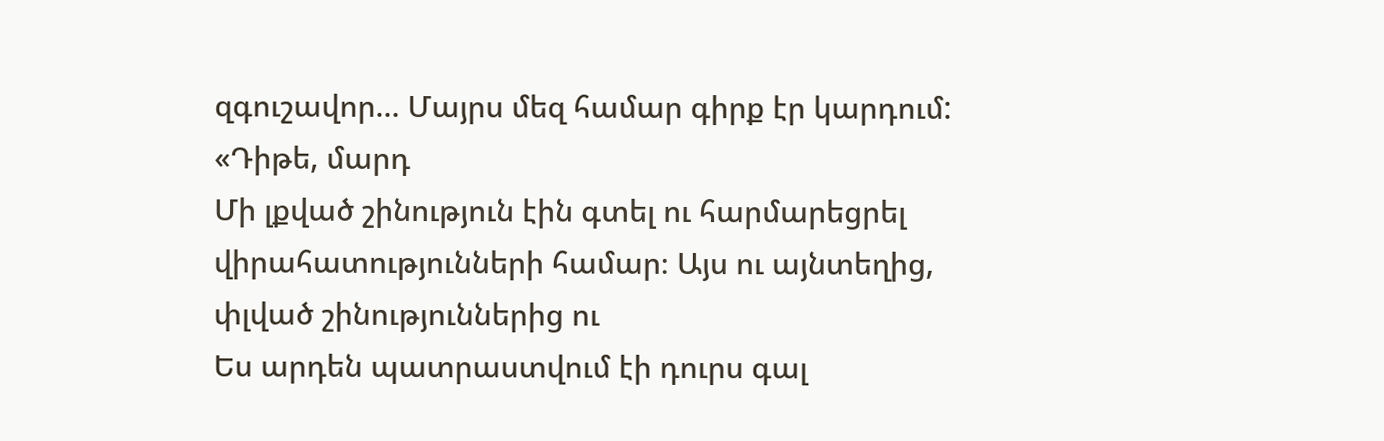զգուշավոր… Մայրս մեզ համար գիրք էր կարդում: «Դիթե, մարդ
Մի լքված շինություն էին գտել ու հարմարեցրել վիրահատությունների համար։ Այս ու այնտեղից, փլված շինություններից ու
Ես արդեն պատրաստվում էի դուրս գալ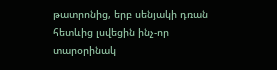թատրոնից, երբ սենյակի դռան հետևից լսվեցին ինչ-որ տարօրինակ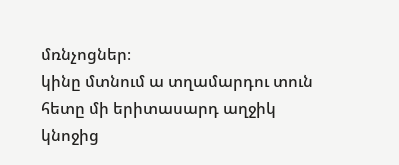մռնչոցներ։
կինը մտնում ա տղամարդու տուն հետը մի երիտասարդ աղջիկ կնոջից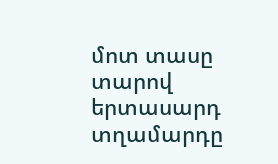մոտ տասը տարով երտասարդ տղամարդը